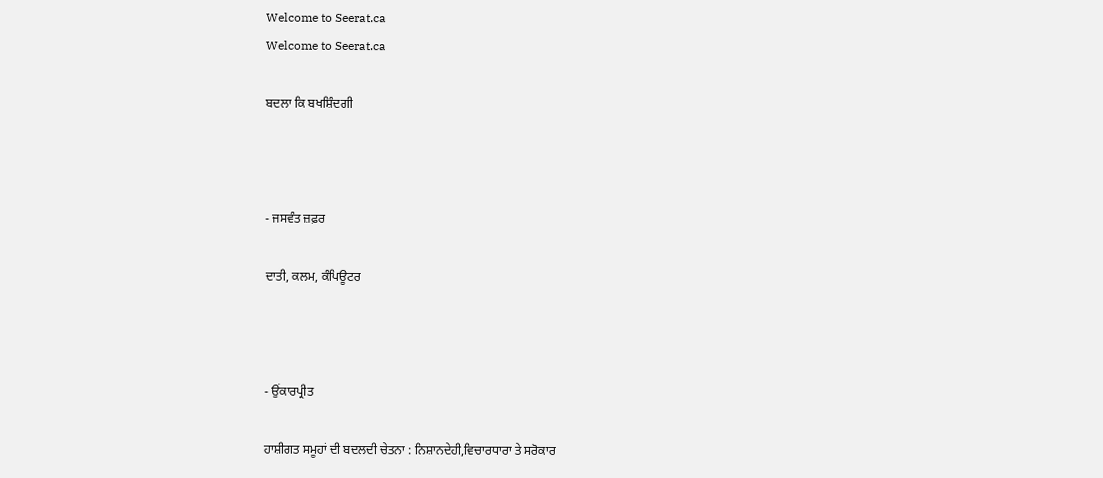Welcome to Seerat.ca
Welcome to Seerat.ca

ਬਦਲਾ ਕਿ ਬਖਸ਼ਿੰਦਗੀ



- ਜਸਵੰਤ ਜ਼ਫ਼ਰ

ਦਾਤੀ, ਕਲਮ, ਕੰਪਿਊਟਰ



- ਉਂਕਾਰਪ੍ਰੀਤ

ਹਾਸ਼ੀਗਤ ਸਮੂਹਾਂ ਦੀ ਬਦਲਦੀ ਚੇਤਨਾ : ਨਿਸ਼ਾਨਦੇਹੀ,ਵਿਚਾਰਧਾਰਾ ਤੇ ਸਰੋਕਾਰ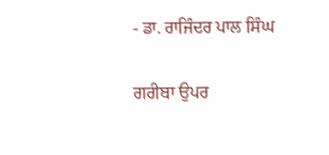- ਡਾ. ਰਾਜਿੰਦਰ ਪਾਲ ਸਿੰਘ

ਗਰੀਬਾ ਉਪਰ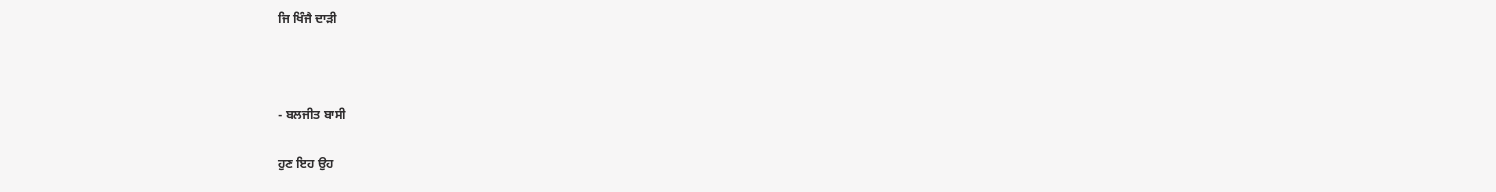ਜਿ ਖਿੰਜੈ ਦਾੜੀ



- ਬਲਜੀਤ ਬਾਸੀ

ਹੁਣ ਇਹ ਉਹ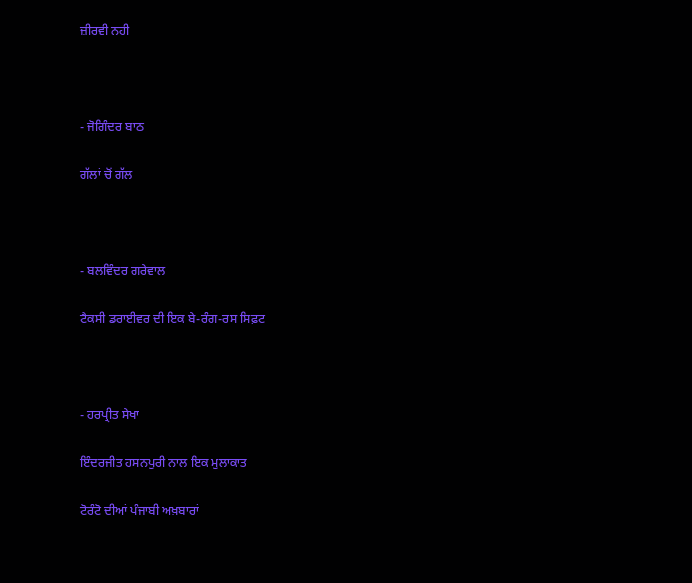ਜ਼ੀਰਵੀ ਨਹੀ



- ਜੋਗਿੰਦਰ ਬਾਠ

ਗੱਲਾਂ ਚੋਂ ਗੱਲ



- ਬਲਵਿੰਦਰ ਗਰੇਵਾਲ

ਟੈਕਸੀ ਡਰਾਈਵਰ ਦੀ ਇਕ ਬੇ-ਰੰਗ-ਰਸ ਸਿਫ਼ਟ



- ਹਰਪ੍ਰੀਤ ਸੇਖਾ

ਇੰਦਰਜੀਤ ਹਸਨਪੁਰੀ ਨਾਲ ਇਕ ਮੁਲਾਕਾਤ

ਟੋਰੰਟੋ ਦੀਆਂ ਪੰਜਾਬੀ ਅਖ਼ਬਾਰਾਂ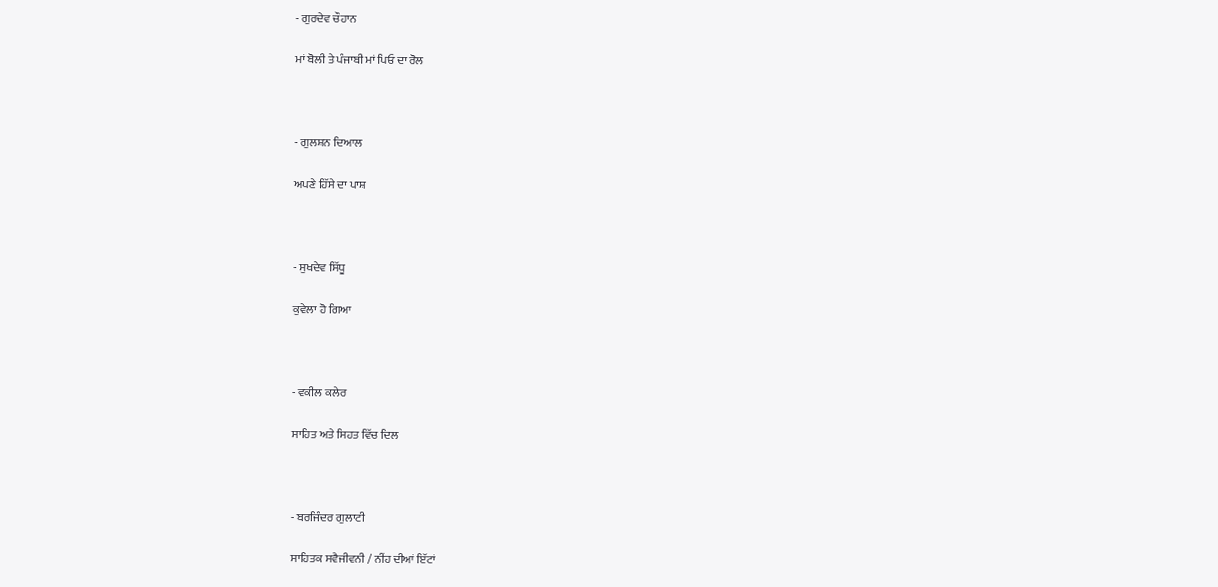- ਗੁਰਦੇਵ ਚੌਹਾਨ

ਮਾਂ ਬੋਲੀ ਤੇ ਪੰਜਾਬੀ ਮਾਂ ਪਿਓ ਦਾ ਰੋਲ



- ਗੁਲਸ਼ਨ ਦਿਆਲ

ਅਪਣੇ ਹਿੱਸੇ ਦਾ ਪਾਸ਼



- ਸੁਖਦੇਵ ਸਿੱਧੂ

ਕੁਵੇਲਾ ਹੋ ਗਿਆ



- ਵਕੀਲ ਕਲੇਰ

ਸਾਹਿਤ ਅਤੇ ਸਿਹਤ ਵਿੱਚ ਦਿਲ



- ਬਰਜਿੰਦਰ ਗੁਲਾਟੀ

ਸਾਹਿਤਕ ਸਵੈਜੀਵਨੀ / ਨੀਂਹ ਦੀਆਂ ਇੱਟਾਂ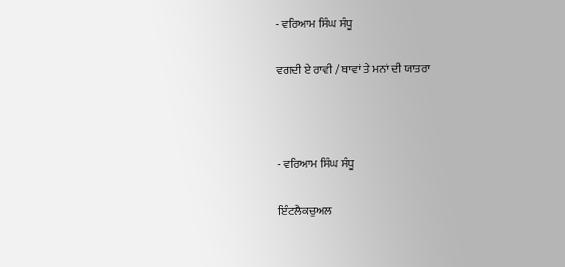- ਵਰਿਆਮ ਸਿੰਘ ਸੰਧੂ

ਵਗਦੀ ਏ ਰਾਵੀ / ਥਾਵਾਂ ਤੇ ਮਨਾਂ ਦੀ ਯਾਤਰਾ



- ਵਰਿਆਮ ਸਿੰਘ ਸੰਧੂ

ਇੰਟਲੈਕਚੁਅਲ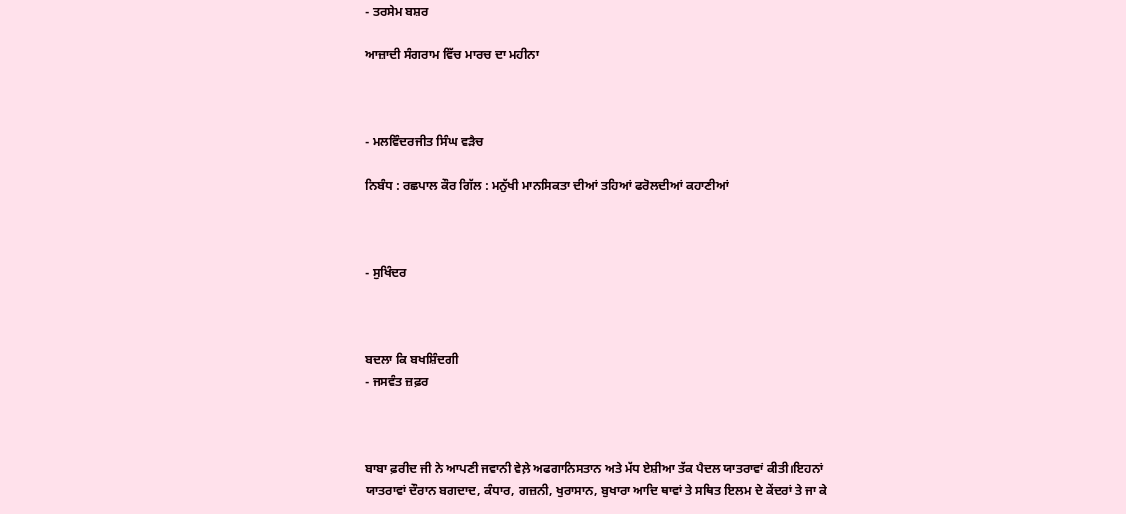- ਤਰਸੇਮ ਬਸ਼ਰ

ਆਜ਼ਾਦੀ ਸੰਗਰਾਮ ਵਿੱਚ ਮਾਰਚ ਦਾ ਮਹੀਨਾ



- ਮਲਵਿੰਦਰਜੀਤ ਸਿੰਘ ਵੜੈਚ

ਨਿਬੰਧ : ਰਛਪਾਲ ਕੌਰ ਗਿੱਲ : ਮਨੁੱਖੀ ਮਾਨਸਿਕਤਾ ਦੀਆਂ ਤਹਿਆਂ ਫਰੋਲਦੀਆਂ ਕਹਾਣੀਆਂ



- ਸੁਖਿੰਦਰ



ਬਦਲਾ ਕਿ ਬਖਸ਼ਿੰਦਗੀ
- ਜਸਵੰਤ ਜ਼ਫ਼ਰ



ਬਾਬਾ ਫ਼ਰੀਦ ਜੀ ਨੇ ਆਪਣੀ ਜਵਾਨੀ ਵੇਲ਼ੇ ਅਫਗਾਨਿਸਤਾਨ ਅਤੇ ਮੱਧ ਏਸ਼ੀਆ ਤੱਕ ਪੈਦਲ ਯਾਤਰਾਵਾਂ ਕੀਤੀ।ਇਹਨਾਂ ਯਾਤਰਾਵਾਂ ਦੌਰਾਨ ਬਗਦਾਦ, ਕੰਧਾਰ, ਗਜ਼ਨੀ, ਖੁਰਾਸਾਨ, ਬੁਖਾਰਾ ਆਦਿ ਥਾਵਾਂ ਤੇ ਸਥਿਤ ਇਲਮ ਦੇ ਕੇਂਦਰਾਂ ਤੇ ਜਾ ਕੇ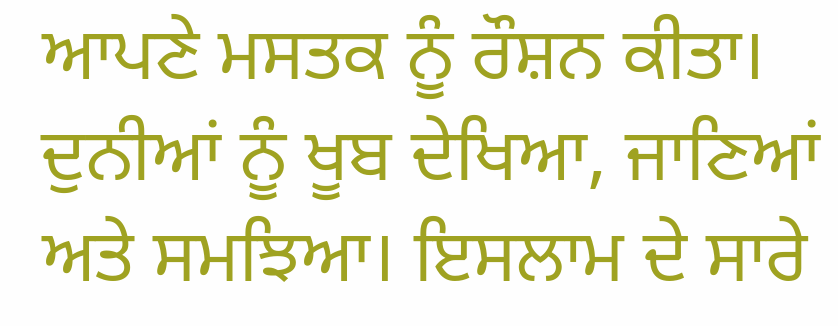ਆਪਣੇ ਮਸਤਕ ਨੂੰ ਰੌਸ਼ਨ ਕੀਤਾ। ਦੁਨੀਆਂ ਨੂੰ ਖੂਬ ਦੇਖਿਆ, ਜਾਣਿਆਂ ਅਤੇ ਸਮਝਿਆ। ਇਸਲਾਮ ਦੇ ਸਾਰੇ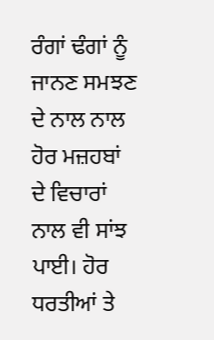ਰੰਗਾਂ ਢੰਗਾਂ ਨੂੰ ਜਾਨਣ ਸਮਝਣ ਦੇ ਨਾਲ ਨਾਲ ਹੋਰ ਮਜ਼ਹਬਾਂ ਦੇ ਵਿਚਾਰਾਂ ਨਾਲ ਵੀ ਸਾਂਝ ਪਾਈ। ਹੋਰ ਧਰਤੀਆਂ ਤੇ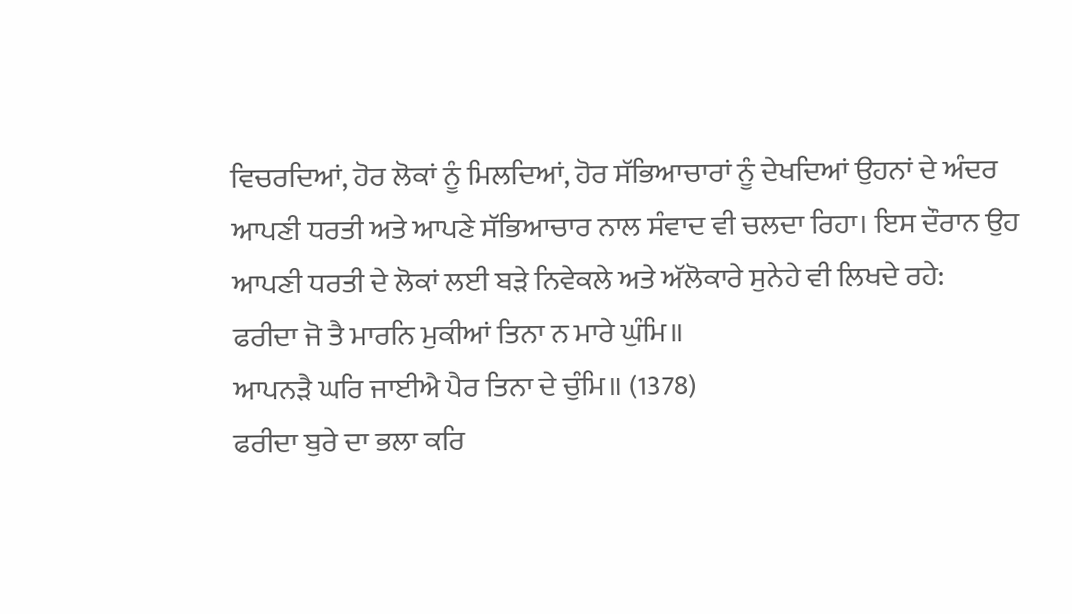ਵਿਚਰਦਿਆਂ, ਹੋਰ ਲੋਕਾਂ ਨੂੰ ਮਿਲਦਿਆਂ, ਹੋਰ ਸੱਭਿਆਚਾਰਾਂ ਨੂੰ ਦੇਖਦਿਆਂ ਉਹਨਾਂ ਦੇ ਅੰਦਰ ਆਪਣੀ ਧਰਤੀ ਅਤੇ ਆਪਣੇ ਸੱਭਿਆਚਾਰ ਨਾਲ ਸੰਵਾਦ ਵੀ ਚਲਦਾ ਰਿਹਾ। ਇਸ ਦੌਰਾਨ ਉਹ ਆਪਣੀ ਧਰਤੀ ਦੇ ਲੋਕਾਂ ਲਈ ਬੜੇ ਨਿਵੇਕਲੇ ਅਤੇ ਅੱਲੋਕਾਰੇ ਸੁਨੇਹੇ ਵੀ ਲਿਖਦੇ ਰਹੇ:
ਫਰੀਦਾ ਜੋ ਤੈ ਮਾਰਨਿ ਮੁਕੀਆਂ ਤਿਨਾ ਨ ਮਾਰੇ ਘੁੰਮਿ॥
ਆਪਨੜੈ ਘਰਿ ਜਾਈਐ ਪੈਰ ਤਿਨਾ ਦੇ ਚੁੰਮਿ॥ (1378)
ਫਰੀਦਾ ਬੁਰੇ ਦਾ ਭਲਾ ਕਰਿ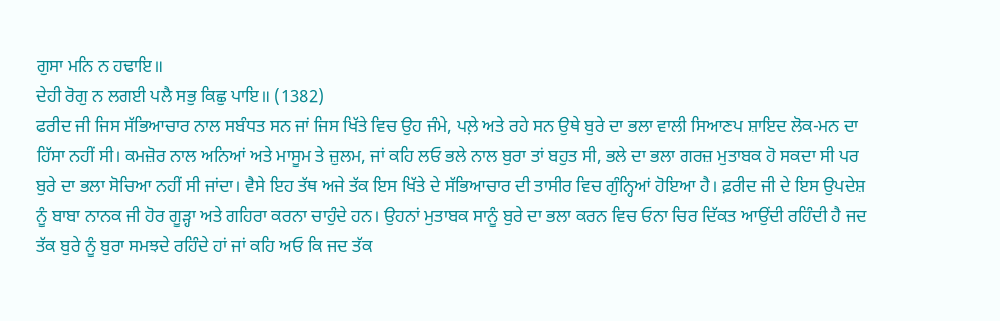ਗੁਸਾ ਮਨਿ ਨ ਹਢਾਇ॥
ਦੇਹੀ ਰੋਗੁ ਨ ਲਗਈ ਪਲੈ ਸਭੁ ਕਿਛੁ ਪਾਇ॥ (1382)
ਫਰੀਦ ਜੀ ਜਿਸ ਸੱਭਿਆਚਾਰ ਨਾਲ ਸਬੰਧਤ ਸਨ ਜਾਂ ਜਿਸ ਖਿੱਤੇ ਵਿਚ ਉਹ ਜੰਮੇ, ਪਲ਼ੇ ਅਤੇ ਰਹੇ ਸਨ ਉਥੇ ਬੁਰੇ ਦਾ ਭਲਾ ਵਾਲੀ ਸਿਆਣਪ ਸ਼ਾਇਦ ਲੋਕ-ਮਨ ਦਾ ਹਿੱਸਾ ਨਹੀਂ ਸੀ। ਕਮਜ਼ੋਰ ਨਾਲ ਅਨਿਆਂ ਅਤੇ ਮਾਸੂਮ ਤੇ ਜ਼ੁਲਮ, ਜਾਂ ਕਹਿ ਲਓ ਭਲੇ ਨਾਲ ਬੁਰਾ ਤਾਂ ਬਹੁਤ ਸੀ, ਭਲੇ ਦਾ ਭਲਾ ਗਰਜ਼ ਮੁਤਾਬਕ ਹੋ ਸਕਦਾ ਸੀ ਪਰ ਬੁਰੇ ਦਾ ਭਲਾ ਸੋਚਿਆ ਨਹੀਂ ਸੀ ਜਾਂਦਾ। ਵੈਸੇ ਇਹ ਤੱਥ ਅਜੇ ਤੱਕ ਇਸ ਖਿੱਤੇ ਦੇ ਸੱਭਿਆਚਾਰ ਦੀ ਤਾਸੀਰ ਵਿਚ ਗੁੰਨ੍ਹਿਆਂ ਹੋਇਆ ਹੈ। ਫ਼ਰੀਦ ਜੀ ਦੇ ਇਸ ਉਪਦੇਸ਼ ਨੂੰ ਬਾਬਾ ਨਾਨਕ ਜੀ ਹੋਰ ਗੂੜ੍ਹਾ ਅਤੇ ਗਹਿਰਾ ਕਰਨਾ ਚਾਹੁੰਦੇ ਹਨ। ਉਹਨਾਂ ਮੁਤਾਬਕ ਸਾਨੂੰ ਬੁਰੇ ਦਾ ਭਲਾ ਕਰਨ ਵਿਚ ਓਨਾ ਚਿਰ ਦਿੱਕਤ ਆਉਂਦੀ ਰਹਿੰਦੀ ਹੈ ਜਦ ਤੱਕ ਬੁਰੇ ਨੂੰ ਬੁਰਾ ਸਮਝਦੇ ਰਹਿੰਦੇ ਹਾਂ ਜਾਂ ਕਹਿ ਅਓ ਕਿ ਜਦ ਤੱਕ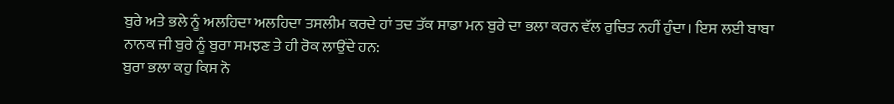ਬੁਰੇ ਅਤੇ ਭਲੇ ਨੂੰ ਅਲਹਿਦਾ ਅਲਹਿਦਾ ਤਸਲੀਮ ਕਰਦੇ ਹਾਂ ਤਦ ਤੱਕ ਸਾਡਾ ਮਨ ਬੁਰੇ ਦਾ ਭਲਾ ਕਰਨ ਵੱਲ ਰੁਚਿਤ ਨਹੀਂ ਹੁੰਦਾ। ਇਸ ਲਈ ਬਾਬਾ ਨਾਨਕ ਜੀ ਬੁਰੇ ਨੂੰ ਬੁਰਾ ਸਮਝਣ ਤੇ ਹੀ ਰੋਕ ਲਾਉਂਦੇ ਹਨ:
ਬੁਰਾ ਭਲਾ ਕਹੁ ਕਿਸ ਨੋ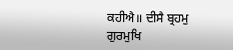ਕਹੀਐ॥ ਦੀਸੈ ਬ੍ਰਹਮੁ ਗੁਰਮੁਖਿ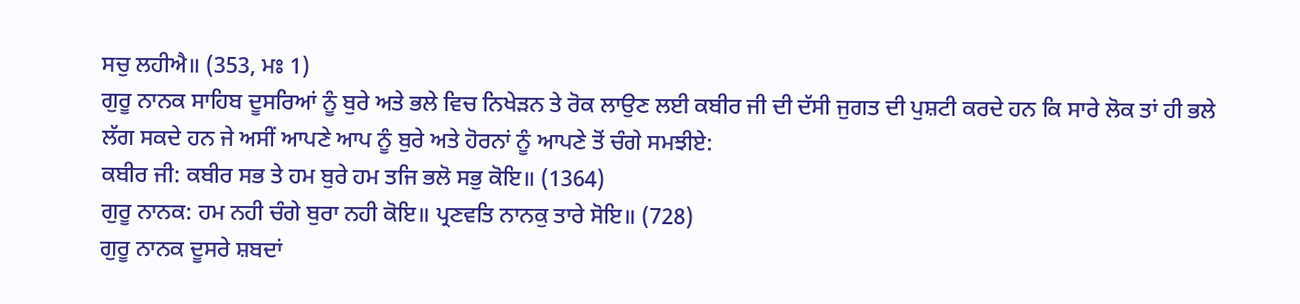ਸਚੁ ਲਹੀਐ॥ (353, ਮਃ 1)
ਗੁਰੂ ਨਾਨਕ ਸਾਹਿਬ ਦੂਸਰਿਆਂ ਨੂੰ ਬੁਰੇ ਅਤੇ ਭਲੇ ਵਿਚ ਨਿਖੇੜਨ ਤੇ ਰੋਕ ਲਾਉਣ ਲਈ ਕਬੀਰ ਜੀ ਦੀ ਦੱਸੀ ਜੁਗਤ ਦੀ ਪੁਸ਼ਟੀ ਕਰਦੇ ਹਨ ਕਿ ਸਾਰੇ ਲੋਕ ਤਾਂ ਹੀ ਭਲੇ ਲੱਗ ਸਕਦੇ ਹਨ ਜੇ ਅਸੀਂ ਆਪਣੇ ਆਪ ਨੂੰ ਬੁਰੇ ਅਤੇ ਹੋਰਨਾਂ ਨੂੰ ਆਪਣੇ ਤੋਂ ਚੰਗੇ ਸਮਝੀਏ:
ਕਬੀਰ ਜੀ: ਕਬੀਰ ਸਭ ਤੇ ਹਮ ਬੁਰੇ ਹਮ ਤਜਿ ਭਲੋ ਸਭੁ ਕੋਇ॥ (1364)
ਗੁਰੂ ਨਾਨਕ: ਹਮ ਨਹੀ ਚੰਗੇ ਬੁਰਾ ਨਹੀ ਕੋਇ॥ ਪ੍ਰਣਵਤਿ ਨਾਨਕੁ ਤਾਰੇ ਸੋਇ॥ (728)
ਗੁਰੂ ਨਾਨਕ ਦੂਸਰੇ ਸ਼ਬਦਾਂ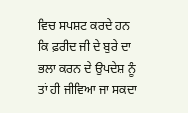ਵਿਚ ਸਪਸ਼ਟ ਕਰਦੇ ਹਨ ਕਿ ਫ਼ਰੀਦ ਜੀ ਦੇ ਬੁਰੇ ਦਾ ਭਲਾ ਕਰਨ ਦੇ ਉਪਦੇਸ਼ ਨੂੰ ਤਾਂ ਹੀ ਜੀਵਿਆ ਜਾ ਸਕਦਾ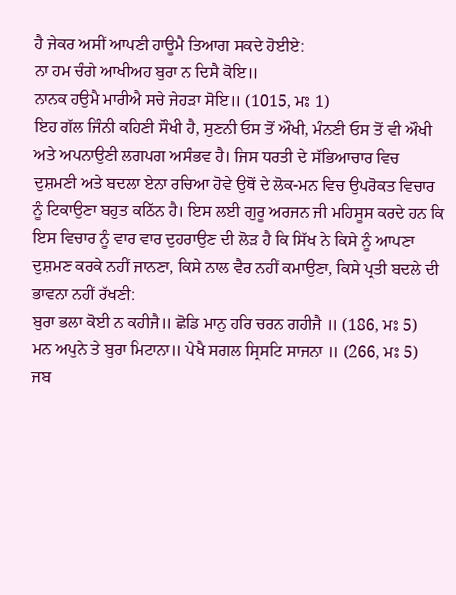ਹੈ ਜੇਕਰ ਅਸੀਂ ਆਪਣੀ ਹਾਊਮੈ ਤਿਆਗ ਸਕਦੇ ਹੋਈਏ:
ਨਾ ਹਮ ਚੰਗੇ ਆਖੀਅਹ ਬੁਰਾ ਨ ਦਿਸੈ ਕੋਇ॥
ਨਾਨਕ ਹਉਮੈ ਮਾਰੀਐ ਸਚੇ ਜੇਹੜਾ ਸੋਇ॥ (1015, ਮਃ 1)
ਇਹ ਗੱਲ ਜਿੰਨੀ ਕਹਿਣੀ ਸੌਖੀ ਹੈ, ਸੁਣਨੀ ਓਸ ਤੋਂ ਔਖੀ, ਮੰਨਣੀ ਓਸ ਤੋਂ ਵੀ ਔਖੀ ਅਤੇ ਅਪਨਾਉਣੀ ਲਗਪਗ ਅਸੰਭਵ ਹੈ। ਜਿਸ ਧਰਤੀ ਦੇ ਸੱਭਿਆਚਾਰ ਵਿਚ ਦੁਸ਼ਮਣੀ ਅਤੇ ਬਦਲਾ ਏਨਾ ਰਚਿਆ ਹੋਵੇ ਉਥੋਂ ਦੇ ਲੋਕ-ਮਨ ਵਿਚ ਉਪਰੋਕਤ ਵਿਚਾਰ ਨੂੰ ਟਿਕਾਉਣਾ ਬਹੁਤ ਕਠਿੱਨ ਹੈ। ਇਸ ਲਈ ਗੁਰੂ ਅਰਜਨ ਜੀ ਮਹਿਸੂਸ ਕਰਦੇ ਹਨ ਕਿ ਇਸ ਵਿਚਾਰ ਨੂੰ ਵਾਰ ਵਾਰ ਦੁਹਰਾਉਣ ਦੀ ਲੋੜ ਹੈ ਕਿ ਸਿੱਖ ਨੇ ਕਿਸੇ ਨੂੰ ਆਪਣਾ ਦੁਸ਼ਮਣ ਕਰਕੇ ਨਹੀਂ ਜਾਨਣਾ, ਕਿਸੇ ਨਾਲ ਵੈਰ ਨਹੀਂ ਕਮਾਉਣਾ, ਕਿਸੇ ਪ੍ਰਤੀ ਬਦਲੇ ਦੀ ਭਾਵਨਾ ਨਹੀਂ ਰੱਖਣੀ:
ਬੁਰਾ ਭਲਾ ਕੋਈ ਨ ਕਹੀਜੈ॥ ਛੋਡਿ ਮਾਨੁ ਹਰਿ ਚਰਨ ਗਹੀਜੈ ॥ (186, ਮਃ 5)
ਮਨ ਅਪੁਨੇ ਤੇ ਬੁਰਾ ਮਿਟਾਨਾ॥ ਪੇਖੈ ਸਗਲ ਸ੍ਰਿਸਟਿ ਸਾਜਨਾ ॥ (266, ਮਃ 5)
ਜਬ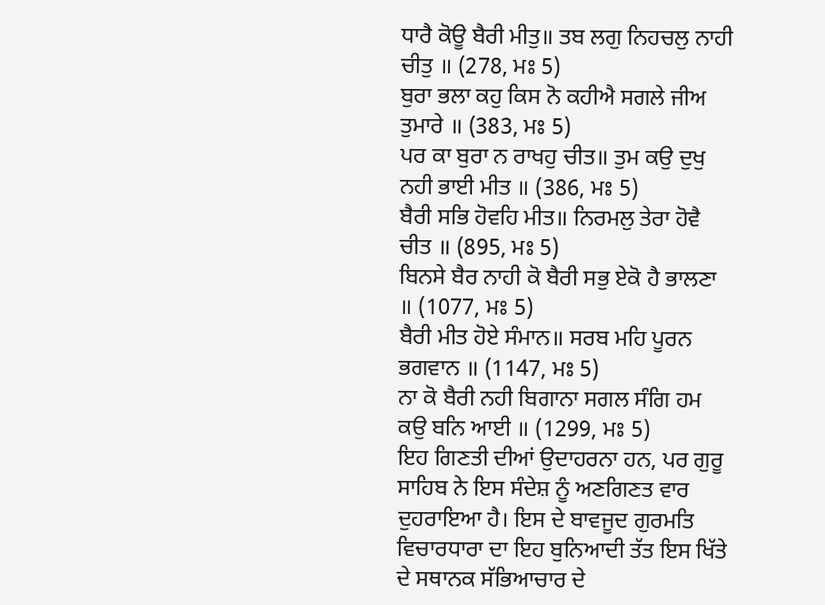ਧਾਰੈ ਕੋਊ ਬੈਰੀ ਮੀਤੁ॥ ਤਬ ਲਗੁ ਨਿਹਚਲੁ ਨਾਹੀ ਚੀਤੁ ॥ (278, ਮਃ 5)
ਬੁਰਾ ਭਲਾ ਕਹੁ ਕਿਸ ਨੋ ਕਹੀਐ ਸਗਲੇ ਜੀਅ ਤੁਮਾਰੇ ॥ (383, ਮਃ 5)
ਪਰ ਕਾ ਬੁਰਾ ਨ ਰਾਖਹੁ ਚੀਤ॥ ਤੁਮ ਕਉ ਦੁਖੁ ਨਹੀ ਭਾਈ ਮੀਤ ॥ (386, ਮਃ 5)
ਬੈਰੀ ਸਭਿ ਹੋਵਹਿ ਮੀਤ॥ ਨਿਰਮਲੁ ਤੇਰਾ ਹੋਵੈ ਚੀਤ ॥ (895, ਮਃ 5)
ਬਿਨਸੇ ਬੈਰ ਨਾਹੀ ਕੋ ਬੈਰੀ ਸਭੁ ਏਕੋ ਹੈ ਭਾਲਣਾ ॥ (1077, ਮਃ 5)
ਬੈਰੀ ਮੀਤ ਹੋਏ ਸੰਮਾਨ॥ ਸਰਬ ਮਹਿ ਪੂਰਨ ਭਗਵਾਨ ॥ (1147, ਮਃ 5)
ਨਾ ਕੋ ਬੈਰੀ ਨਹੀ ਬਿਗਾਨਾ ਸਗਲ ਸੰਗਿ ਹਮ ਕਉ ਬਨਿ ਆਈ ॥ (1299, ਮਃ 5)
ਇਹ ਗਿਣਤੀ ਦੀਆਂ ਉਦਾਹਰਨਾ ਹਨ, ਪਰ ਗੁਰੂ ਸਾਹਿਬ ਨੇ ਇਸ ਸੰਦੇਸ਼ ਨੂੰ ਅਣਗਿਣਤ ਵਾਰ ਦੁਹਰਾਇਆ ਹੈ। ਇਸ ਦੇ ਬਾਵਜੂਦ ਗੁਰਮਤਿ ਵਿਚਾਰਧਾਰਾ ਦਾ ਇਹ ਬੁਨਿਆਦੀ ਤੱਤ ਇਸ ਖਿੱਤੇ ਦੇ ਸਥਾਨਕ ਸੱਭਿਆਚਾਰ ਦੇ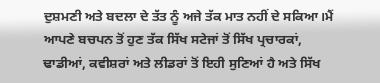ਦੁਸ਼ਮਣੀ ਅਤੇ ਬਦਲਾ ਦੇ ਤੱਤ ਨੂੰ ਅਜੇ ਤੱਕ ਮਾਤ ਨਹੀਂ ਦੇ ਸਕਿਆ।ਮੈਂ ਆਪਣੇ ਬਚਪਨ ਤੋਂ ਹੁਣ ਤੱਕ ਸਿੱਖ ਸਟੇਜਾਂ ਤੋਂ ਸਿੱਖ ਪ੍ਰਚਾਰਕਾਂ, ਢਾਡੀਆਂ, ਕਵੀਸ਼ਰਾਂ ਅਤੇ ਲੀਡਰਾਂ ਤੋਂ ਇਹੀ ਸੁਣਿਆਂ ਹੈ ਅਤੇ ਸਿੱਖ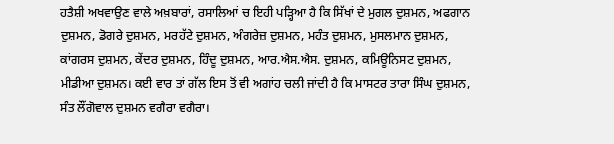ਹਤੈਸ਼ੀ ਅਖਵਾਉਣ ਵਾਲੇ ਅਖ਼ਬਾਰਾਂ, ਰਸਾਲਿਆਂ ਚ ਇਹੀ ਪੜ੍ਹਿਆ ਹੈ ਕਿ ਸਿੱਖਾਂ ਦੇ ਮੁਗਲ ਦੁਸ਼ਮਨ, ਅਫਗਾਨ ਦੁਸ਼ਮਨ, ਡੋਗਰੇ ਦੁਸ਼ਮਨ, ਮਰਹੱਟੇ ਦੁਸ਼ਮਨ, ਅੰਗਰੇਜ਼ ਦੁਸ਼ਮਨ, ਮਹੰਤ ਦੁਸ਼ਮਨ, ਮੁਸਲਮਾਨ ਦੁਸ਼ਮਨ, ਕਾਂਗਰਸ ਦੁਸ਼ਮਨ, ਕੇਂਦਰ ਦੁਸ਼ਮਨ, ਹਿੰਦੂ ਦੁਸ਼ਮਨ, ਆਰ.ਐਸ.ਐਸ. ਦੁਸ਼ਮਨ, ਕਮਿਊਨਿਸਟ ਦੁਸ਼ਮਨ, ਮੀਡੀਆ ਦੁਸ਼ਮਨ। ਕਈ ਵਾਰ ਤਾਂ ਗੱਲ ਇਸ ਤੋਂ ਵੀ ਅਗਾਂਹ ਚਲੀ ਜਾਂਦੀ ਹੈ ਕਿ ਮਾਸਟਰ ਤਾਰਾ ਸਿੰਘ ਦੁਸ਼ਮਨ, ਸੰਤ ਲੌਂਗੋਵਾਲ ਦੁਸ਼ਮਨ ਵਗੈਰਾ ਵਗੈਰਾ।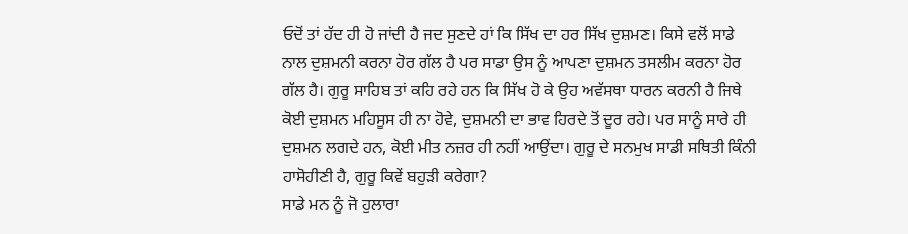ਓਦੋਂ ਤਾਂ ਹੱਦ ਹੀ ਹੋ ਜਾਂਦੀ ਹੈ ਜਦ ਸੁਣਦੇ ਹਾਂ ਕਿ ਸਿੱਖ ਦਾ ਹਰ ਸਿੱਖ ਦੁਸ਼ਮਣ। ਕਿਸੇ ਵਲੋਂ ਸਾਡੇ ਨਾਲ ਦੁਸ਼ਮਨੀ ਕਰਨਾ ਹੋਰ ਗੱਲ ਹੈ ਪਰ ਸਾਡਾ ਉਸ ਨੂੰ ਆਪਣਾ ਦੁਸ਼ਮਨ ਤਸਲੀਮ ਕਰਨਾ ਹੋਰ ਗੱਲ ਹੈ। ਗੁਰੂ ਸਾਹਿਬ ਤਾਂ ਕਹਿ ਰਹੇ ਹਨ ਕਿ ਸਿੱਖ ਹੋ ਕੇ ਉਹ ਅਵੱਸਥਾ ਧਾਰਨ ਕਰਨੀ ਹੈ ਜਿਥੇ ਕੋਈ ਦੁਸ਼ਮਨ ਮਹਿਸੂਸ ਹੀ ਨਾ ਹੋਵੇ, ਦੁਸ਼ਮਨੀ ਦਾ ਭਾਵ ਹਿਰਦੇ ਤੋਂ ਦੂਰ ਰਹੇ। ਪਰ ਸਾਨੂੰ ਸਾਰੇ ਹੀ ਦੁਸ਼ਮਨ ਲਗਦੇ ਹਨ, ਕੋਈ ਮੀਤ ਨਜ਼ਰ ਹੀ ਨਹੀਂ ਆਉਂਦਾ। ਗੁਰੂ ਦੇ ਸਨਮੁਖ ਸਾਡੀ ਸਥਿਤੀ ਕਿੰਨੀ ਹਾਸੋਹੀਣੀ ਹੈ, ਗੁਰੂ ਕਿਵੇਂ ਬਹੁੜੀ ਕਰੇਗਾ?
ਸਾਡੇ ਮਨ ਨੂੰ ਜੋ ਹੁਲਾਰਾ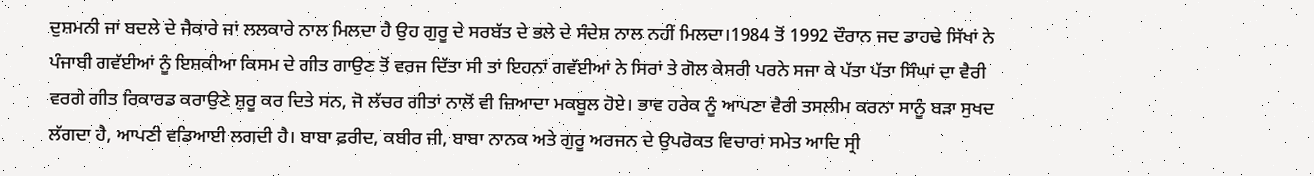ਦੁਸ਼ਮਨੀ ਜਾਂ ਬਦਲੇ ਦੇ ਜੈਕਾਰੇ ਜਾਂ ਲਲਕਾਰੇ ਨਾਲ ਮਿਲਦਾ ਹੈ ਉਹ ਗੁਰੂ ਦੇ ਸਰਬੱਤ ਦੇ ਭਲੇ ਦੇ ਸੰਦੇਸ਼ ਨਾਲ ਨਹੀਂ ਮਿਲਦਾ।1984 ਤੋਂ 1992 ਦੌਰਾਨ ਜਦ ਡਾਹਢੇ ਸਿੱਖਾਂ ਨੇ ਪੰਜਾਬੀ ਗਵੱਈਆਂ ਨੂੰ ਇਸ਼ਕੀਆ ਕਿਸਮ ਦੇ ਗੀਤ ਗਾਉਣ ਤੋਂ ਵਰਜ ਦਿੱਤਾ ਸੀ ਤਾਂ ਇਹਨਾਂ ਗਵੱਈਆਂ ਨੇ ਸਿਰਾਂ ਤੇ ਗੋਲ ਕੇਸਰੀ ਪਰਨੇ ਸਜਾ ਕੇ ਪੱਤਾ ਪੱਤਾ ਸਿੰਘਾਂ ਦਾ ਵੈਰੀ ਵਰਗੇ ਗੀਤ ਰਿਕਾਰਡ ਕਰਾਉਣੇ ਸ਼ੁਰੂ ਕਰ ਦਿਤੇ ਸਨ, ਜੋ ਲੱਚਰ ਗੀਤਾਂ ਨਾਲੋਂ ਵੀ ਜ਼ਿਆਦਾ ਮਕਬੂਲ ਹੋਏ। ਭਾਵ ਹਰੇਕ ਨੂੰ ਆਪਣਾ ਵੈਰੀ ਤਸਲੀਮ ਕਰਨਾ ਸਾਨੂੰ ਬੜਾ ਸੁਖਦ ਲੱਗਦਾ ਹੈ, ਆਪਣੀ ਵਡਿਆਈ ਲਗਦੀ ਹੈ। ਬਾਬਾ ਫ਼ਰੀਦ, ਕਬੀਰ ਜੀ, ਬਾਬਾ ਨਾਨਕ ਅਤੇ ਗੁਰੂ ਅਰਜਨ ਦੇ ਉਪਰੋਕਤ ਵਿਚਾਰਾਂ ਸਮੇਤ ਆਦਿ ਸ੍ਰੀ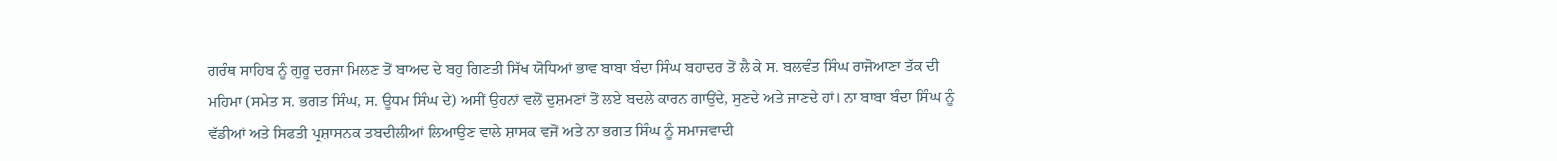ਗਰੰਥ ਸਾਹਿਬ ਨੂੰ ਗੁਰੂ ਦਰਜਾ ਮਿਲਣ ਤੋਂ ਬਾਅਦ ਦੇ ਬਹੁ ਗਿਣਤੀ ਸਿੱਖ ਯੋਧਿਆਂ ਭਾਵ ਬਾਬਾ ਬੰਦਾ ਸਿੰਘ ਬਹਾਦਰ ਤੋਂ ਲੈ ਕੇ ਸ. ਬਲਵੰਤ ਸਿੰਘ ਰਾਜੋਆਣਾ ਤੱਕ ਦੀ ਮਹਿਮਾ (ਸਮੇਤ ਸ. ਭਗਤ ਸਿੰਘ, ਸ. ਊਧਮ ਸਿੰਘ ਦੇ) ਅਸੀਂ ਉਹਨਾਂ ਵਲੋਂ ਦੁਸ਼ਮਣਾਂ ਤੋਂ ਲਏ ਬਦਲੇ ਕਾਰਨ ਗਾਉਂਦੇ, ਸੁਣਦੇ ਅਤੇ ਜਾਣਦੇ ਹਾਂ। ਨਾ ਬਾਬਾ ਬੰਦਾ ਸਿੰਘ ਨੂੰ ਵੱਡੀਆਂ ਅਤੇ ਸਿਫਤੀ ਪ੍ਰਸ਼ਾਸਨਕ ਤਬਦੀਲੀਆਂ ਲਿਆਉਣ ਵਾਲੇ ਸ਼ਾਸਕ ਵਜੋਂ ਅਤੇ ਨਾ ਭਗਤ ਸਿੰਘ ਨੂੰ ਸਮਾਜਵਾਦੀ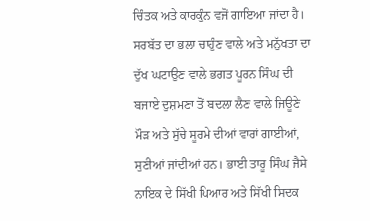ਚਿੰਤਕ ਅਤੇ ਕਾਰਕੁੰਨ ਵਜੋਂ ਗਾਇਆ ਜਾਂਦਾ ਹੈ। ਸਰਬੱਤ ਦਾ ਭਲਾ ਚਾਹੁੰਣ ਵਾਲੇ ਅਤੇ ਮਨੁੱਖਤਾ ਦਾ ਦੁੱਖ ਘਟਾਉਣ ਵਾਲੇ ਭਗਤ ਪੂਰਨ ਸਿੰਘ ਦੀ ਬਜਾਏ ਦੁਸ਼ਮਣਾ ਤੋਂ ਬਦਲਾ ਲੈਣ ਵਾਲੇ ਜਿਊਣੇ ਮੌੜ ਅਤੇ ਸੁੱਚੇ ਸੂਰਮੇ ਦੀਆਂ ਵਾਰਾਂ ਗਾਈਆਂ, ਸੁਣੀਆਂ ਜਾਂਦੀਆਂ ਹਨ। ਭਾਈ ਤਾਰੂ ਸਿੰਘ ਜੈਸੇ ਨਾਇਕ ਦੇ ਸਿੱਖੀ ਪਿਆਰ ਅਤੇ ਸਿੱਖੀ ਸਿਦਕ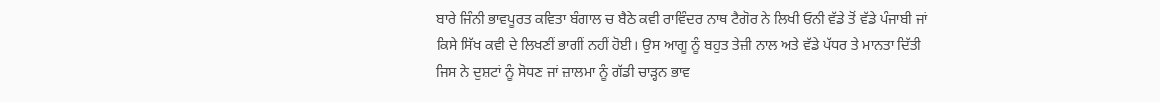ਬਾਰੇ ਜਿੰਨੀ ਭਾਵਪੂਰਤ ਕਵਿਤਾ ਬੰਗਾਲ ਚ ਬੈਠੇ ਕਵੀ ਰਾਵਿੰਦਰ ਨਾਥ ਟੈਗੋਰ ਨੇ ਲਿਖੀ ਓਨੀ ਵੱਡੇ ਤੋਂ ਵੱਡੇ ਪੰਜਾਬੀ ਜਾਂ ਕਿਸੇ ਸਿੱਖ ਕਵੀ ਦੇ ਲਿਖਣੀਂ ਭਾਗੀਂ ਨਹੀਂ ਹੋਈ। ਉਸ ਆਗੂ ਨੂੰ ਬਹੁਤ ਤੇਜ਼ੀ ਨਾਲ ਅਤੇ ਵੱਡੇ ਪੱਧਰ ਤੇ ਮਾਨਤਾ ਦਿੱਤੀ ਜਿਸ ਨੇ ਦੁਸ਼ਟਾਂ ਨੂੰ ਸੋਧਣ ਜਾਂ ਜ਼ਾਲਮਾ ਨੂੰ ਗੱਡੀ ਚਾੜ੍ਹਨ ਭਾਵ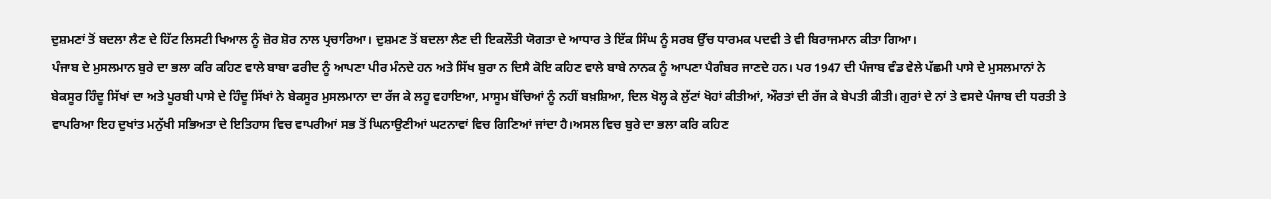ਦੁਸ਼ਮਣਾਂ ਤੋਂ ਬਦਲਾ ਲੈਣ ਦੇ ਹਿੱਟ ਲਿਸਟੀ ਖਿਆਲ ਨੂੰ ਜ਼ੋਰ ਸ਼ੋਰ ਨਾਲ ਪ੍ਰਚਾਰਿਆ। ਦੁਸ਼ਮਣ ਤੋਂ ਬਦਲਾ ਲੈਣ ਦੀ ਇਕਲੌਤੀ ਯੋਗਤਾ ਦੇ ਆਧਾਰ ਤੇ ਇੱਕ ਸਿੰਘ ਨੂੰ ਸਰਬ ਉੱਚ ਧਾਰਮਕ ਪਦਵੀ ਤੇ ਵੀ ਬਿਰਾਜਮਾਨ ਕੀਤਾ ਗਿਆ।
ਪੰਜਾਬ ਦੇ ਮੁਸਲਮਾਨ ਬੁਰੇ ਦਾ ਭਲਾ ਕਰਿ ਕਹਿਣ ਵਾਲੇ ਬਾਬਾ ਫਰੀਦ ਨੂੰ ਆਪਣਾ ਪੀਰ ਮੰਨਦੇ ਹਨ ਅਤੇ ਸਿੱਖ ਬੁਰਾ ਨ ਦਿਸੈ ਕੋਇ ਕਹਿਣ ਵਾਲੇ ਬਾਬੇ ਨਾਨਕ ਨੂੰ ਆਪਣਾ ਪੈਗੰਬਰ ਜਾਣਦੇ ਹਨ। ਪਰ 1947 ਦੀ ਪੰਜਾਬ ਵੰਡ ਵੇਲੇ ਪੱਛਮੀ ਪਾਸੇ ਦੇ ਮੁਸਲਮਾਨਾਂ ਨੇ ਬੇਕਸੂਰ ਹਿੰਦੂ ਸਿੱਖਾਂ ਦਾ ਅਤੇ ਪੂਰਬੀ ਪਾਸੇ ਦੇ ਹਿੰਦੂ ਸਿੱਖਾਂ ਨੇ ਬੇਕਸੂਰ ਮੁਸਲਮਾਨਾ ਦਾ ਰੱਜ ਕੇ ਲਹੂ ਵਹਾਇਆ, ਮਾਸੂਮ ਬੱਚਿਆਂ ਨੂੰ ਨਹੀਂ ਬਖ਼ਸ਼ਿਆ, ਦਿਲ ਖੋਲ੍ਹ ਕੇ ਲੁੱਟਾਂ ਖੋਹਾਂ ਕੀਤੀਆਂ, ਔਰਤਾਂ ਦੀ ਰੱਜ ਕੇ ਬੇਪਤੀ ਕੀਤੀ। ਗੁਰਾਂ ਦੇ ਨਾਂ ਤੇ ਵਸਦੇ ਪੰਜਾਬ ਦੀ ਧਰਤੀ ਤੇ ਵਾਪਰਿਆ ਇਹ ਦੁਖਾਂਤ ਮਨੁੱਖੀ ਸਭਿਅਤਾ ਦੇ ਇਤਿਹਾਸ ਵਿਚ ਵਾਪਰੀਆਂ ਸਭ ਤੋਂ ਘਿਨਾਉਣੀਆਂ ਘਟਨਾਵਾਂ ਵਿਚ ਗਿਣਿਆਂ ਜਾਂਦਾ ਹੈ।ਅਸਲ ਵਿਚ ਬੁਰੇ ਦਾ ਭਲਾ ਕਰਿ ਕਹਿਣ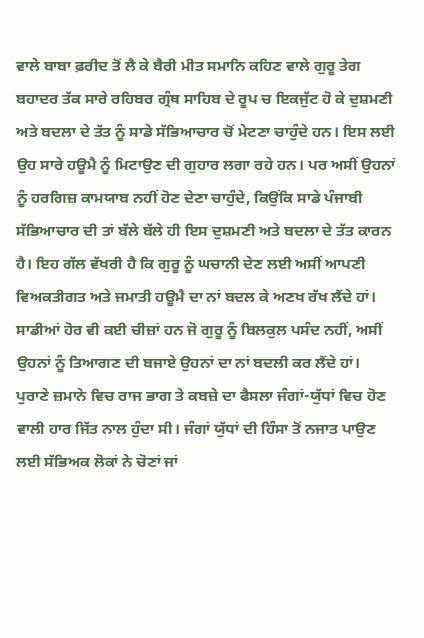ਵਾਲੇ ਬਾਬਾ ਫ਼ਰੀਦ ਤੋਂ ਲੈ ਕੇ ਬੈਰੀ ਮੀਤ ਸਮਾਨਿ ਕਹਿਣ ਵਾਲੇ ਗੁਰੂ ਤੇਗ ਬਹਾਦਰ ਤੱਕ ਸਾਰੇ ਰਹਿਬਰ ਗ੍ਰੰਥ ਸਾਹਿਬ ਦੇ ਰੂਪ ਚ ਇਕਜੁੱਟ ਹੋ ਕੇ ਦੁਸ਼ਮਣੀ ਅਤੇ ਬਦਲਾ ਦੇ ਤੱਤ ਨੂੰ ਸਾਡੇ ਸੱਭਿਆਚਾਰ ਚੋਂ ਮੇਟਣਾ ਚਾਹੁੰਦੇ ਹਨ। ਇਸ ਲਈ ਉਹ ਸਾਰੇ ਹਊਮੈ ਨੂੰ ਮਿਟਾਉਣ ਦੀ ਗੁਹਾਰ ਲਗਾ ਰਹੇ ਹਨ। ਪਰ ਅਸੀਂ ਉਹਨਾਂ ਨੂੰ ਹਰਗਿਜ਼ ਕਾਮਯਾਬ ਨਹੀਂ ਹੋਣ ਦੇਣਾ ਚਾਹੁੰਦੇ, ਕਿਉਂਕਿ ਸਾਡੇ ਪੰਜਾਬੀ ਸੱਭਿਆਚਾਰ ਦੀ ਤਾਂ ਬੱਲੇ ਬੱਲੇ ਹੀ ਇਸ ਦੁਸ਼ਮਣੀ ਅਤੇ ਬਦਲਾ ਦੇ ਤੱਤ ਕਾਰਨ ਹੈ। ਇਹ ਗੱਲ ਵੱਖਰੀ ਹੈ ਕਿ ਗੁਰੂ ਨੂੰ ਘਚਾਨੀ ਦੇਣ ਲਈ ਅਸੀਂ ਆਪਣੀ ਵਿਅਕਤੀਗਤ ਅਤੇ ਜਮਾਤੀ ਹਊਮੈ ਦਾ ਨਾਂ ਬਦਲ ਕੇ ਅਣਖ ਰੱਖ ਲੈਂਦੇ ਹਾਂ। ਸਾਡੀਆਂ ਹੋਰ ਵੀ ਕਈ ਚੀਜ਼ਾਂ ਹਨ ਜੋ ਗੁਰੂ ਨੂੰ ਬਿਲਕੁਲ ਪਸੰਦ ਨਹੀਂ, ਅਸੀਂ ਉਹਨਾਂ ਨੂੰ ਤਿਆਗਣ ਦੀ ਬਜਾਏ ਉਹਨਾਂ ਦਾ ਨਾਂ ਬਦਲੀ ਕਰ ਲੈਂਦੇ ਹਾਂ।
ਪੁਰਾਣੇ ਜ਼ਮਾਨੇ ਵਿਚ ਰਾਜ ਭਾਗ ਤੇ ਕਬਜ਼ੇ ਦਾ ਫੈਸਲਾ ਜੰਗਾਂ-ਯੁੱਧਾਂ ਵਿਚ ਹੋਣ ਵਾਲੀ ਹਾਰ ਜਿੱਤ ਨਾਲ ਹੁੰਦਾ ਸੀ। ਜੰਗਾਂ ਯੁੱਧਾਂ ਦੀ ਹਿੰਸਾ ਤੋਂ ਨਜਾਤ ਪਾਉਣ ਲਈ ਸੱਭਿਅਕ ਲੋਕਾਂ ਨੇ ਚੋਣਾਂ ਜਾਂ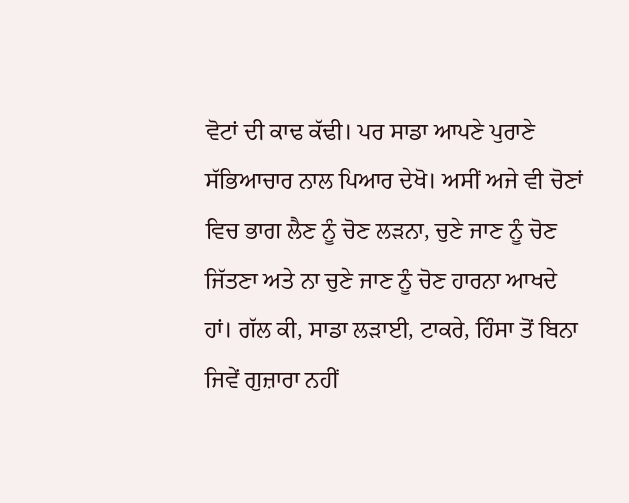ਵੋਟਾਂ ਦੀ ਕਾਢ ਕੱਢੀ। ਪਰ ਸਾਡਾ ਆਪਣੇ ਪੁਰਾਣੇ ਸੱਭਿਆਚਾਰ ਨਾਲ ਪਿਆਰ ਦੇਖੋ। ਅਸੀਂ ਅਜੇ ਵੀ ਚੋਣਾਂ ਵਿਚ ਭਾਗ ਲੈਣ ਨੂੰ ਚੋਣ ਲੜਨਾ, ਚੁਣੇ ਜਾਣ ਨੂੰ ਚੋਣ ਜਿੱਤਣਾ ਅਤੇ ਨਾ ਚੁਣੇ ਜਾਣ ਨੂੰ ਚੋਣ ਹਾਰਨਾ ਆਖਦੇ ਹਾਂ। ਗੱਲ ਕੀ, ਸਾਡਾ ਲੜਾਈ, ਟਾਕਰੇ, ਹਿੰਸਾ ਤੋਂ ਬਿਨਾ ਜਿਵੇਂ ਗੁਜ਼ਾਰਾ ਨਹੀਂ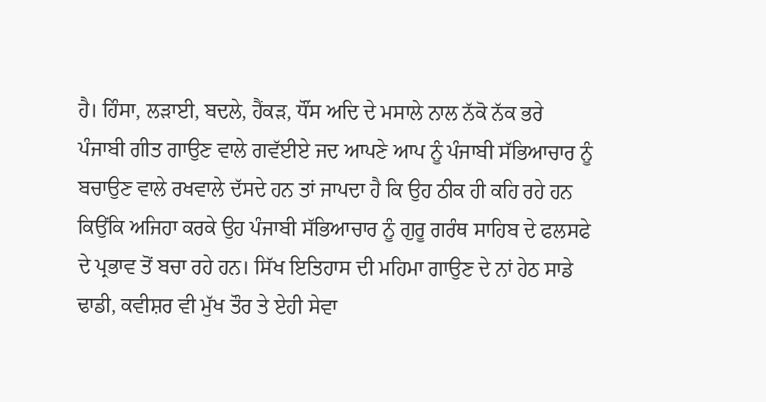ਹੈ। ਹਿੰਸਾ, ਲੜਾਈ, ਬਦਲੇ, ਹੈਂਕੜ, ਧੌਂਸ ਅਦਿ ਦੇ ਮਸਾਲੇ ਨਾਲ ਨੱਕੋ ਨੱਕ ਭਰੇ ਪੰਜਾਬੀ ਗੀਤ ਗਾਉਣ ਵਾਲੇ ਗਵੱਈਏ ਜਦ ਆਪਣੇ ਆਪ ਨੂੰ ਪੰਜਾਬੀ ਸੱਭਿਆਚਾਰ ਨੂੰ ਬਚਾਉਣ ਵਾਲੇ ਰਖਵਾਲੇ ਦੱਸਦੇ ਹਨ ਤਾਂ ਜਾਪਦਾ ਹੈ ਕਿ ਉਹ ਠੀਕ ਹੀ ਕਹਿ ਰਹੇ ਹਨ ਕਿਉਂਕਿ ਅਜਿਹਾ ਕਰਕੇ ਉਹ ਪੰਜਾਬੀ ਸੱਭਿਆਚਾਰ ਨੂੰ ਗੁਰੂ ਗਰੰਥ ਸਾਹਿਬ ਦੇ ਫਲਸਫੇ ਦੇ ਪ੍ਰਭਾਵ ਤੋਂ ਬਚਾ ਰਹੇ ਹਨ। ਸਿੱਖ ਇਤਿਹਾਸ ਦੀ ਮਹਿਮਾ ਗਾਉਣ ਦੇ ਨਾਂ ਹੇਠ ਸਾਡੇ ਢਾਡੀ, ਕਵੀਸ਼ਰ ਵੀ ਮੁੱਖ ਤੌਰ ਤੇ ਏਹੀ ਸੇਵਾ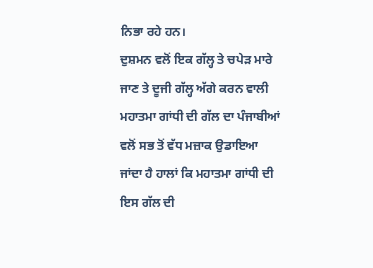ਨਿਭਾ ਰਹੇ ਹਨ।
ਦੁਸ਼ਮਨ ਵਲੋਂ ਇਕ ਗੱਲ੍ਹ ਤੇ ਚਪੇੜ ਮਾਰੇ ਜਾਣ ਤੇ ਦੂਜੀ ਗੱਲ੍ਹ ਅੱਗੇ ਕਰਨ ਵਾਲੀ ਮਹਾਤਮਾ ਗਾਂਧੀ ਦੀ ਗੱਲ ਦਾ ਪੰਜਾਬੀਆਂ ਵਲੋਂ ਸਭ ਤੋਂ ਵੱਧ ਮਜ਼ਾਕ ਉਡਾਇਆ ਜਾਂਦਾ ਹੈ ਹਾਲਾਂ ਕਿ ਮਹਾਤਮਾ ਗਾਂਧੀ ਦੀ ਇਸ ਗੱਲ ਦੀ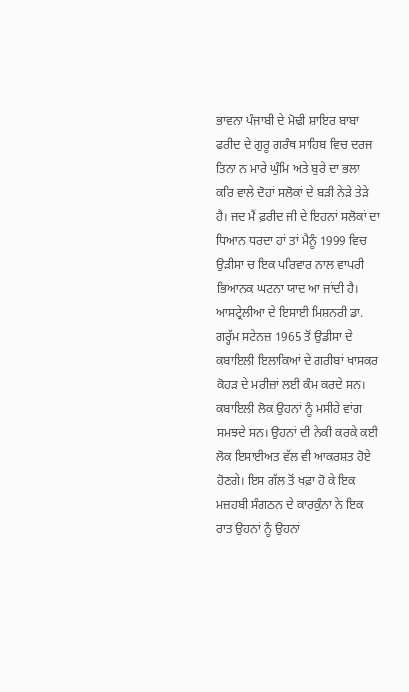ਭਾਵਨਾ ਪੰਜਾਬੀ ਦੇ ਮੋਢੀ ਸ਼ਾਇਰ ਬਾਬਾ ਫਰੀਦ ਦੇ ਗੁਰੂ ਗਰੰਥ ਸਾਹਿਬ ਵਿਚ ਦਰਜ ਤਿਨਾ ਨ ਮਾਰੇ ਘੁੰਮਿ ਅਤੇ ਬੁਰੇ ਦਾ ਭਲਾ ਕਰਿ ਵਾਲੇ ਦੋਹਾਂ ਸਲੋਕਾਂ ਦੇ ਬੜੀ ਨੇੜੇ ਤੇੜੇ ਹੈ। ਜਦ ਮੈਂ ਫ਼ਰੀਦ ਜੀ ਦੇ ਇਹਨਾਂ ਸਲੋਕਾਂ ਦਾ ਧਿਆਨ ਧਰਦਾ ਹਾਂ ਤਾਂ ਮੈਨੂੰ 1999 ਵਿਚ ਉੜੀਸਾ ਚ ਇਕ ਪਰਿਵਾਰ ਨਾਲ ਵਾਪਰੀ ਭਿਆਨਕ ਘਟਨਾ ਯਾਦ ਆ ਜਾਂਦੀ ਹੈ। ਆਸਟ੍ਰੇਲੀਆ ਦੇ ਇਸਾਈ ਮਿਸ਼ਨਰੀ ਡਾ. ਗਰ੍ਹੱਮ ਸਟੇਨਜ਼ 1965 ਤੋਂ ਉਡੀਸਾ ਦੇ ਕਬਾਇਲੀ ਇਲਾਕਿਆਂ ਦੇ ਗਰੀਬਾਂ ਖਾਸਕਰ ਕੋਹੜ ਦੇ ਮਰੀਜ਼ਾਂ ਲਈ ਕੰਮ ਕਰਦੇ ਸਨ। ਕਬਾਇਲੀ ਲੋਕ ਉਹਨਾਂ ਨੂੰ ਮਸੀਹੇ ਵਾਂਗ ਸਮਝਦੇ ਸਨ। ਉਹਨਾਂ ਦੀ ਨੇਕੀ ਕਰਕੇ ਕਈ ਲੋਕ ਇਸਾਈਅਤ ਵੱਲ ਵੀ ਆਕਰਸ਼ਤ ਹੋਏ ਹੋਣਗੇ। ਇਸ ਗੱਲ ਤੋਂ ਖਫ਼ਾ ਹੋ ਕੇ ਇਕ ਮਜ਼ਹਬੀ ਸੰਗਠਨ ਦੇ ਕਾਰਕੁੰਨਾ ਨੇ ਇਕ ਰਾਤ ਉਹਨਾਂ ਨੂੰ ਉਹਨਾਂ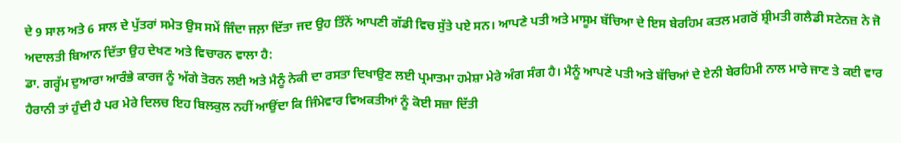ਦੇ 9 ਸਾਲ ਅਤੇ 6 ਸਾਲ ਦੇ ਪੁੱਤਰਾਂ ਸਮੇਤ ਉਸ ਸਮੇਂ ਜਿੰਦਾ ਜਲ਼ਾ ਦਿੱਤਾ ਜਦ ਉਹ ਤਿੰਨੋਂ ਆਪਣੀ ਗੱਡੀ ਵਿਚ ਸੁੱਤੇ ਪਏ ਸਨ। ਆਪਣੇ ਪਤੀ ਅਤੇ ਮਾਸੂਮ ਬੱਚਿਆ ਦੇ ਇਸ ਬੇਰਹਿਮ ਕਤਲ ਮਗਰੋਂ ਸ਼੍ਰੀਮਤੀ ਗਲੈਡੀ ਸਟੇਨਜ਼ ਨੇ ਜੋ ਅਦਾਲਤੀ ਬਿਆਨ ਦਿੱਤਾ ਉਹ ਦੇਖਣ ਅਤੇ ਵਿਚਾਰਨ ਵਾਲਾ ਹੈ:
ਡਾ. ਗਰ੍ਹੱਮ ਦੁਆਰਾ ਆਰੰਭੇ ਕਾਰਜ ਨੂੰ ਅੱਗੇ ਤੋਰਨ ਲਈ ਅਤੇ ਮੈਨੂੰ ਨੇਕੀ ਦਾ ਰਸਤਾ ਦਿਖਾਉਣ ਲਈ ਪ੍ਰਮਾਤਮਾ ਹਮੇਸ਼ਾ ਮੇਰੇ ਅੰਗ ਸੰਗ ਹੈ। ਮੈਨੂੰ ਆਪਣੇ ਪਤੀ ਅਤੇ ਬੱਚਿਆਂ ਦੇ ਏਨੀ ਬੇਰਹਿਮੀ ਨਾਲ ਮਾਰੇ ਜਾਣ ਤੇ ਕਈ ਵਾਰ ਹੈਰਾਨੀ ਤਾਂ ਹੁੰਦੀ ਹੈ ਪਰ ਮੇਰੇ ਦਿਲਚ ਇਹ ਬਿਲਕੁਲ ਨਹੀਂ ਆਉਂਦਾ ਕਿ ਜਿੰਮੇਵਾਰ ਵਿਅਕਤੀਆਂ ਨੂੰ ਕੋਈ ਸਜ਼ਾ ਦਿੱਤੀ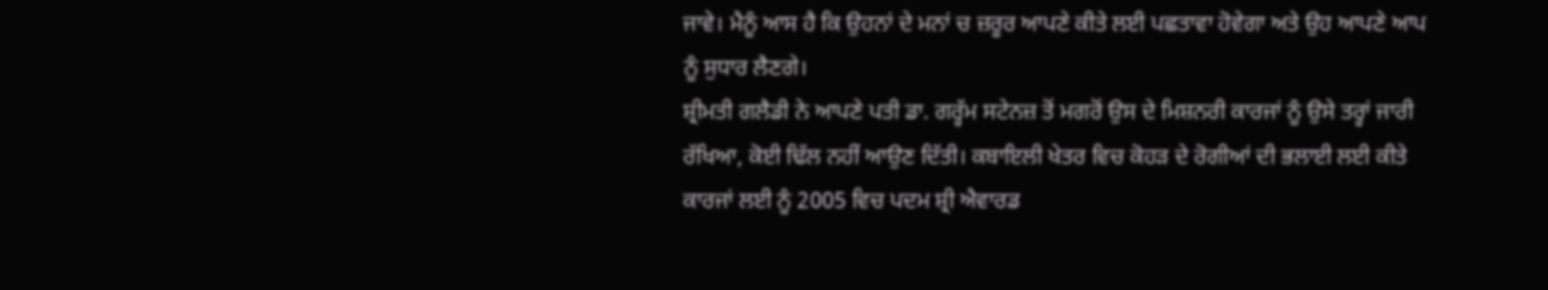ਜਾਵੇ। ਮੈਨੂੰ ਆਸ ਹੈ ਕਿ ਉਹਨਾਂ ਦੇ ਮਨਾਂ ਚ ਜ਼ਰੂਰ ਆਪਣੇ ਕੀਤੇ ਲਈ ਪਛਤਾਵਾ ਹੋਵੇਗਾ ਅਤੇ ਉਹ ਆਪਣੇ ਆਪ ਨੂੰ ਸੁਧਾਰ ਲੈਣਗੇ।
ਸ਼੍ਰੀਮਤੀ ਗਲੈਡੀ ਨੇ ਆਪਣੇ ਪਤੀ ਡਾ. ਗਰ੍ਹੱਮ ਸਟੇਨਜ਼ ਤੋਂ ਮਗਰੋਂ ਉਸ ਦੇ ਮਿਸ਼ਨਰੀ ਕਾਰਜਾਂ ਨੂੰ ਉਸੇ ਤਰ੍ਹਾਂ ਜਾਰੀ ਰੱਖਿਆ, ਕੋਈ ਢਿੱਲ ਨਹੀਂ ਆਉਣ ਦਿੱਤੀ। ਕਬਾਇਲੀ ਖੇਤਰ ਵਿਚ ਕੋਹੜ ਦੇ ਰੋਗੀਆਂ ਦੀ ਭਲਾਈ ਲਈ ਕੀਤੇ ਕਾਰਜਾਂ ਲਈ ਨੂੰ 2005 ਵਿਚ ਪਦਮ ਸ਼੍ਰੀ ਐਵਾਰਡ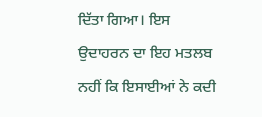ਦਿੱਤਾ ਗਿਆ। ਇਸ ਉਦਾਹਰਨ ਦਾ ਇਹ ਮਤਲਬ ਨਹੀਂ ਕਿ ਇਸਾਈਆਂ ਨੇ ਕਦੀ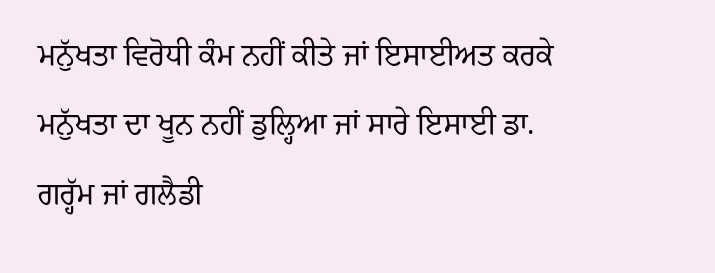ਮਨੁੱਖਤਾ ਵਿਰੋਧੀ ਕੰਮ ਨਹੀਂ ਕੀਤੇ ਜਾਂ ਇਸਾਈਅਤ ਕਰਕੇ ਮਨੁੱਖਤਾ ਦਾ ਖੂਨ ਨਹੀਂ ਡੁਲ੍ਹਿਆ ਜਾਂ ਸਾਰੇ ਇਸਾਈ ਡਾ. ਗਰ੍ਹੱਮ ਜਾਂ ਗਲੈਡੀ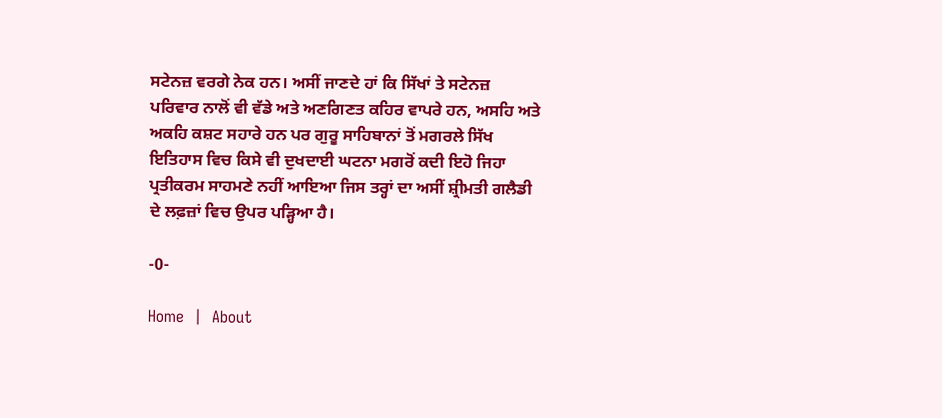ਸਟੇਨਜ਼ ਵਰਗੇ ਨੇਕ ਹਨ। ਅਸੀਂ ਜਾਣਦੇ ਹਾਂ ਕਿ ਸਿੱਖਾਂ ਤੇ ਸਟੇਨਜ਼ ਪਰਿਵਾਰ ਨਾਲੋਂ ਵੀ ਵੱਡੇ ਅਤੇ ਅਣਗਿਣਤ ਕਹਿਰ ਵਾਪਰੇ ਹਨ, ਅਸਹਿ ਅਤੇ ਅਕਹਿ ਕਸ਼ਟ ਸਹਾਰੇ ਹਨ ਪਰ ਗੁਰੂ ਸਾਹਿਬਾਨਾਂ ਤੋਂ ਮਗਰਲੇ ਸਿੱਖ ਇਤਿਹਾਸ ਵਿਚ ਕਿਸੇ ਵੀ ਦੁਖਦਾਈ ਘਟਨਾ ਮਗਰੋਂ ਕਦੀ ਇਹੋ ਜਿਹਾ ਪ੍ਰਤੀਕਰਮ ਸਾਹਮਣੇ ਨਹੀਂ ਆਇਆ ਜਿਸ ਤਰ੍ਹਾਂ ਦਾ ਅਸੀਂ ਸ਼੍ਰੀਮਤੀ ਗਲੈਡੀ ਦੇ ਲਫ਼ਜ਼ਾਂ ਵਿਚ ਉਪਰ ਪੜ੍ਹਿਆ ਹੈ।

-0-

Home  |  About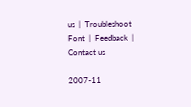us  |  Troubleshoot Font  |  Feedback  |  Contact us

2007-11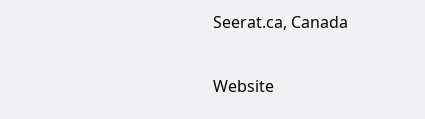Seerat.ca, Canada

Website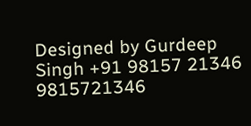Designed by Gurdeep Singh +91 98157 21346 9815721346